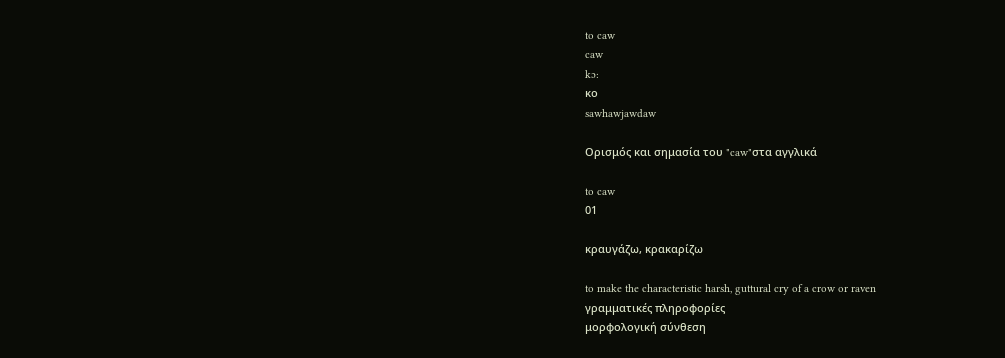to caw
caw
kɔ:
κο
sawhawjawdaw

Ορισμός και σημασία του "caw"στα αγγλικά

to caw
01

κραυγάζω, κρακαρίζω

to make the characteristic harsh, guttural cry of a crow or raven
γραμματικές πληροφορίες
μορφολογική σύνθεση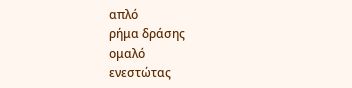απλό
ρήμα δράσης
ομαλό
ενεστώτας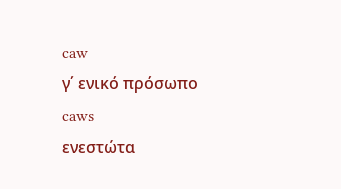caw
γ΄ ενικό πρόσωπο
caws
ενεστώτα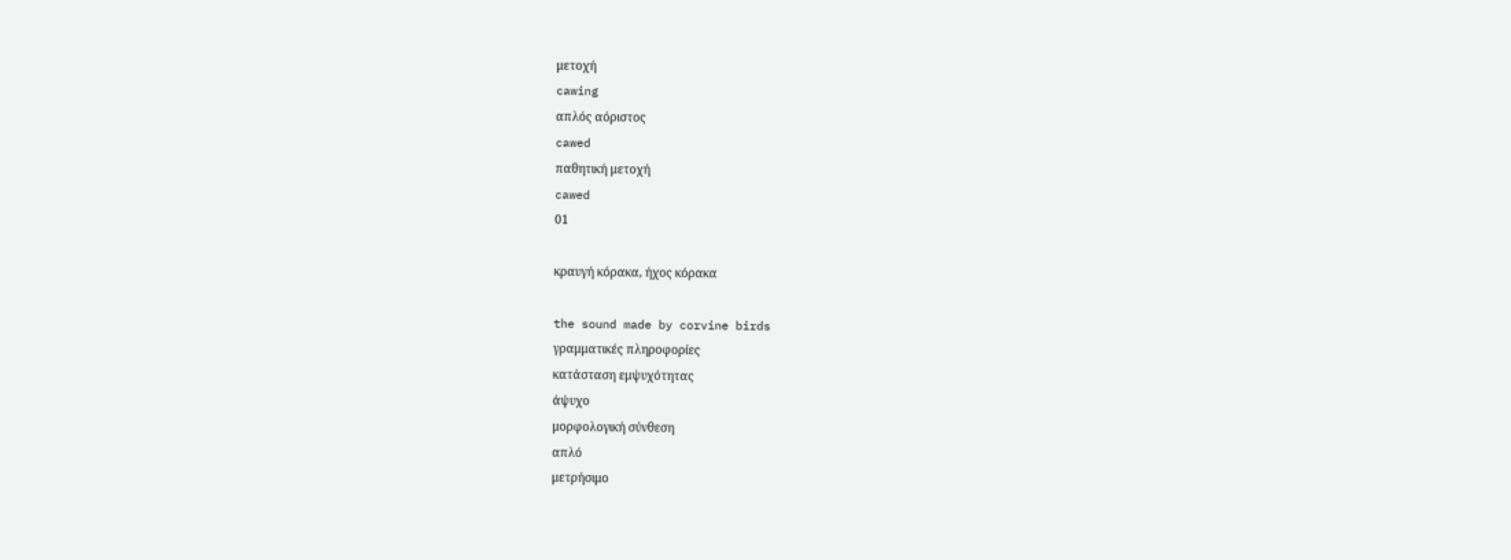μετοχή
cawing
απλός αόριστος
cawed
παθητική μετοχή
cawed
01

κραυγή κόρακα, ήχος κόρακα

the sound made by corvine birds
γραμματικές πληροφορίες
κατάσταση εμψυχότητας
άψυχο
μορφολογική σύνθεση
απλό
μετρήσιμο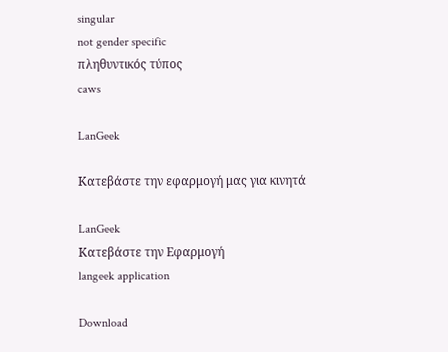singular
not gender specific
πληθυντικός τύπος
caws

LanGeek

Κατεβάστε την εφαρμογή μας για κινητά

LanGeek
Κατεβάστε την Εφαρμογή
langeek application

Download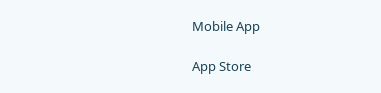Mobile App

App Store